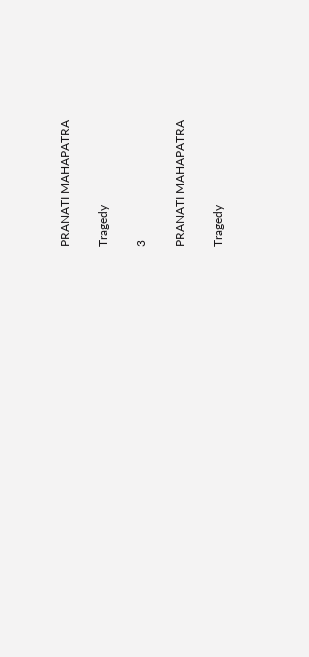PRANATI MAHAPATRA

Tragedy

3

PRANATI MAHAPATRA

Tragedy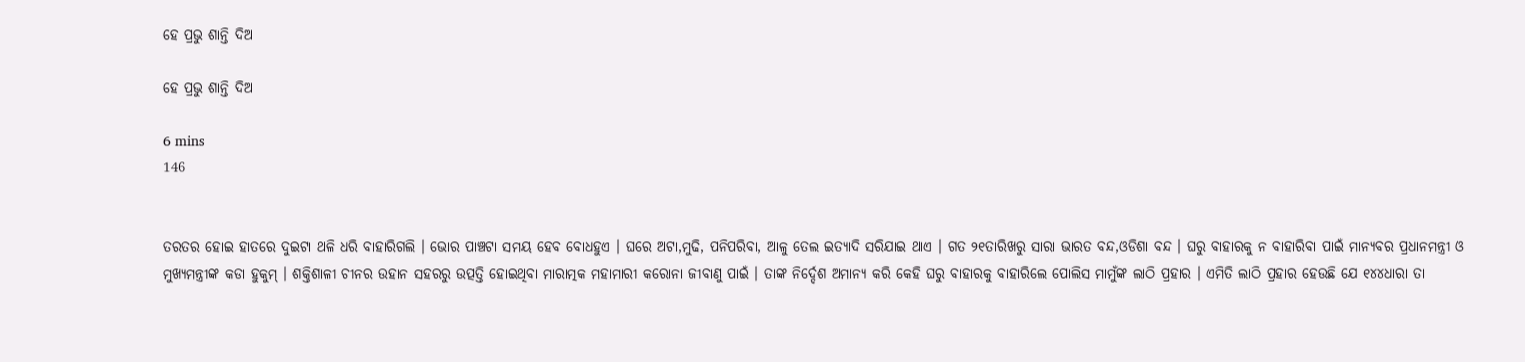ହେ ପ୍ରଭୁ ଶାନ୍ତି ଦିଅ

ହେ ପ୍ରଭୁ ଶାନ୍ତି ଦିଅ

6 mins
146


ତରତର ହୋଇ ହାତରେ ଦୁଇଟା ଥଳି ଧରି ବାହାରିଗଲି । ଭୋର ପାଞ୍ଚଟା ସମୟ ହେବ ବୋଧହୁଏ । ଘରେ ଅଟା,ମୁଢି, ପନିପରିବା, ଆଳୁ ତେଲ ଇତ୍ୟାଦି ସରିଯାଇ ଥାଏ । ଗତ ୨୧ତାରିଖରୁ ସାରା ଭାରତ ବନ୍ଦ,ଓଡିଶା ବନ୍ଦ । ଘରୁ ବାହାରକୁ ନ ବାହାରିବା ପାଇଁ ମାନ୍ୟବର ପ୍ରଧାନମନ୍ତ୍ରୀ ଓ ମୁଖ୍ୟମନ୍ତ୍ରୀଙ୍କ କଡା ହୁକୁମ୍ । ଶକ୍ତିଶାଳୀ ଚୀନର ଉହାନ ସହରରୁ ଉତ୍ପତ୍ତି ହୋଇଥିବା ମାରାତ୍ମକ ମହାମାରୀ କରୋନା ଜୀବାଣୁ ପାଇଁ । ତାଙ୍କ ନିର୍ଦ୍ଦେଶ ଅମାନ୍ୟ କରି କେହି ଘରୁ ବାହାରକୁ ବାହାରିଲେ ପୋଲିସ ମାମୁଁଙ୍କ ଲାଠି ପ୍ରହାର । ଏମିତି ଲାଠି ପ୍ରହାର ହେଉଛି ଯେ ୧୪୪ଧାରା ତା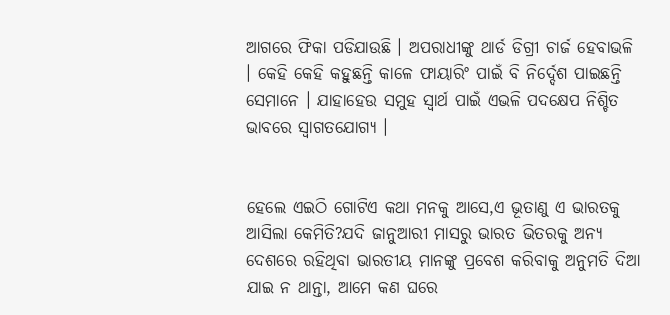ଆଗରେ ଫିକା ପଡିଯାଉଛି । ଅପରାଧୀଙ୍କୁ ଥାର୍ଡ ଡିଗ୍ରୀ ଚାର୍ଜ ହେବାଭଳି । କେହି କେହି କହୁଛନ୍ତି କାଳେ ଫାୟାରିଂ ପାଇଁ ବି ନିର୍ଦ୍ଦେଶ ପାଇଛନ୍ତି ସେମାନେ । ଯାହାହେଉ ସମୁହ ସ୍ଵାର୍ଥ ପାଇଁ ଏଭଳି ପଦକ୍ଷେପ ନିଶ୍ଚିତ ଭାବରେ ସ୍ଵାଗତଯୋଗ୍ୟ ।


ହେଲେ ଏଇଠି ଗୋଟିଏ କଥା ମନକୁ ଆସେ,ଏ ଭୂତାଣୁ ଏ ଭାରତକୁ ଆସିଲା କେମିତି?ଯଦି ଜାନୁଆରୀ ମାସରୁ ଭାରତ ଭିତରକୁ ଅନ୍ୟ ଦେଶରେ ରହିଥିବା ଭାରତୀୟ ମାନଙ୍କୁ ପ୍ରବେଶ କରିବାକୁ ଅନୁମତି ଦିଆ ଯାଇ ନ ଥାନ୍ତା, ଆମେ କଣ ଘରେ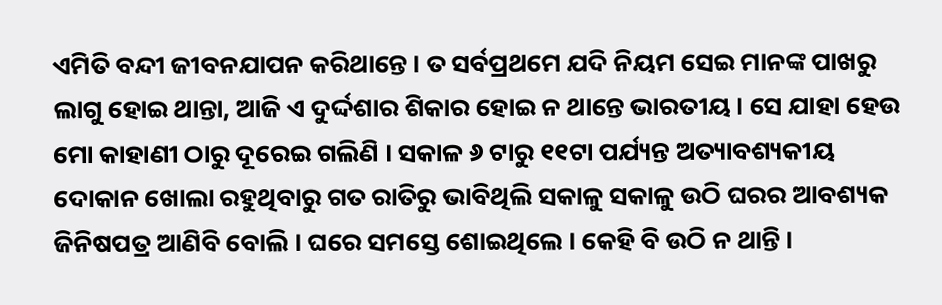ଏମିତି ବନ୍ଦୀ ଜୀବନଯାପନ କରିଥାନ୍ତେ । ତ ସର୍ବପ୍ରଥମେ ଯଦି ନିୟମ ସେଇ ମାନଙ୍କ ପାଖରୁ ଲାଗୁ ହୋଇ ଥାନ୍ତା, ଆଜି ଏ ଦୁର୍ଦ୍ଦଶାର ଶିକାର ହୋଇ ନ ଥାନ୍ତେ ଭାରତୀୟ । ସେ ଯାହା ହେଉ ମୋ କାହାଣୀ ଠାରୁ ଦୂରେଇ ଗଲିଣି । ସକାଳ ୬ ଟାରୁ ୧୧ଟା ପର୍ଯ୍ୟନ୍ତ ଅତ୍ୟାବଶ୍ୟକୀୟ ଦୋକାନ ଖୋଲା ରହୁଥିବାରୁ ଗତ ରାତିରୁ ଭାବିଥିଲି ସକାଳୁ ସକାଳୁ ଉଠି ଘରର ଆବଶ୍ୟକ ଜିନିଷପତ୍ର ଆଣିବି ବୋଲି । ଘରେ ସମସ୍ତେ ଶୋଇଥିଲେ । କେହି ବି ଉଠି ନ ଥାନ୍ତି ।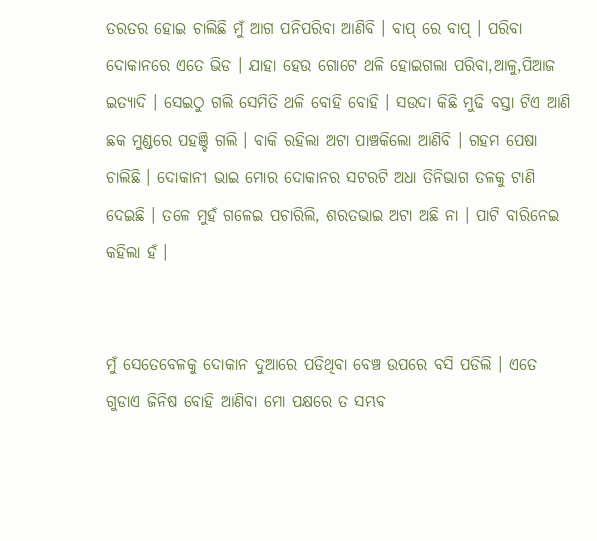ତରତର ହୋଇ ଚାଲିଛି ମୁଁ ଆଗ ପନିପରିବା ଆଣିବି । ବାପ୍ ରେ ବାପ୍ । ପରିବା ଦୋକାନରେ ଏତେ ଭିଡ । ଯାହା ହେଉ ଗୋଟେ ଥଳି ହୋଇଗଲା ପରିବା,ଆଳୁ,ପିଆଜ ଇତ୍ୟାଦି । ସେଇଠୁ ଗଲି ସେମିତି ଥଳି ବୋହି ବୋହି । ସଉଦା କିଛି ମୁଢି ବସ୍ତା ଟିଏ ଆଣି ଛକ ମୁଣ୍ଡରେ ପହଞ୍ଚି ଗଲି । ବାକି ରହିଲା ଅଟା ପାଞ୍ଚକିଲୋ ଆଣିବି । ଗହମ ପେଷା ଚାଲିଛି । ଦୋକାନୀ ଭାଇ ମୋର ଦୋକାନର ସଟରଟି ଅଧା ତିନିଭାଗ ତଳକୁ ଟାଣି ଦେଇଛି । ତଳେ ମୁହଁ ଗଳେଇ ପଚାରିଲି, ଶରତଭାଇ ଅଟା ଅଛି ନା । ପାଟି ବାରିନେଇ କହିଲା ହଁ ।


ମୁଁ ସେତେବେଳକୁ ଦୋକାନ ଦୁଆରେ ପଡିଥିବା ବେଞ୍ଚ ଉପରେ ବସି ପଡିଲି । ଏତେ ଗୁଡାଏ ଜିନିଷ ବୋହି ଆଣିବା ମୋ ପକ୍ଷରେ ତ ସମ୍ଭବ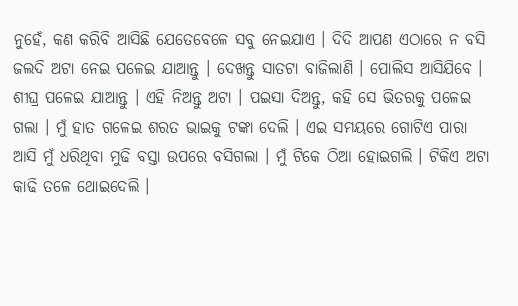ନୁହେଁ, କଣ କରିବି ଆସିଛି ଯେତେବେଳେ ସବୁ ନେଇଯାଏ । ଦିଦି ଆପଣ ଏଠାରେ ନ ବସି ଜଲଦି ଅଟା ନେଇ ପଳେଇ ଯାଆନ୍ତୁ । ଦେଖନ୍ତୁ ସାତଟା ବାଜିଲାଣି । ପୋଲିସ ଆସିଯିବେ । ଶୀଘ୍ର ପଳେଇ ଯାଆନ୍ତୁ । ଏହି ନିଅନ୍ତୁ ଅଟା । ପଇସା ଦିଅନ୍ତୁ, କହି ସେ ଭିତରକୁ ପଳେଇ ଗଲା । ମୁଁ ହାତ ଗଳେଇ ଶରତ ଭାଇକୁ ଟଙ୍କା ଦେଲି । ଏଇ ସମୟରେ ଗୋଟିଏ ପାରା ଆସି ମୁଁ ଧରିଥିବା ମୁଢି ବସ୍ତା ଉପରେ ବସିଗଲା । ମୁଁ ଟିକେ ଠିଆ ହୋଇଗଲି । ଟିକିଏ ଅଟା କାଢି ତଳେ ଥୋଇଦେଲି ।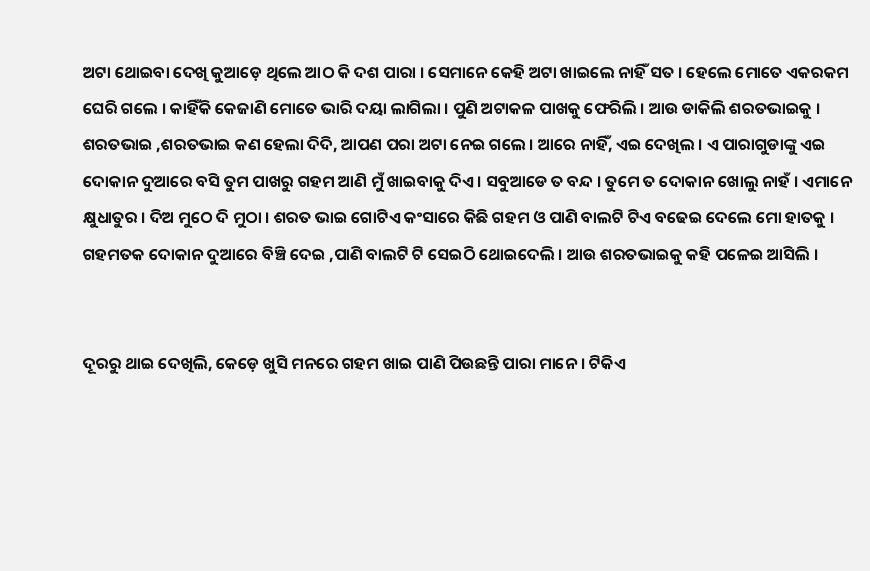ଅଟା ଥୋଇବା ଦେଖି କୁଆଡ଼େ ଥିଲେ ଆଠ କି ଦଶ ପାରା । ସେମାନେ କେହି ଅଟା ଖାଇଲେ ନାହିଁ ସତ । ହେଲେ ମୋତେ ଏକରକମ ଘେରି ଗଲେ । କାହିଁକି କେଜାଣି ମୋତେ ଭାରି ଦୟା ଲାଗିଲା । ପୁଣି ଅଟାକଳ ପାଖକୁ ଫେରିଲି । ଆଉ ଡାକିଲି ଶରତଭାଇକୁ । ଶରତଭାଇ ,ଶରତଭାଇ କଣ ହେଲା ଦିଦି, ଆପଣ ପରା ଅଟା ନେଇ ଗଲେ । ଆରେ ନାହିଁ, ଏଇ ଦେଖିଲ । ଏ ପାରାଗୁଡାଙ୍କୁ ଏଇ ଦୋକାନ ଦୁଆରେ ବସି ତୁମ ପାଖରୁ ଗହମ ଆଣି ମୁଁ ଖାଇବାକୁ ଦିଏ । ସବୁଆଡେ ତ ବନ୍ଦ । ତୁମେ ତ ଦୋକାନ ଖୋଲୁ ନାହଁ । ଏମାନେ କ୍ଷୁଧାତୁର । ଦିଅ ମୁଠେ ଦି ମୁଠା । ଶରତ ଭାଇ ଗୋଟିଏ କଂସାରେ କିଛି ଗହମ ଓ ପାଣି ବାଲଟି ଟିଏ ବଢେଇ ଦେଲେ ମୋ ହାତକୁ । ଗହମତକ ଦୋକାନ ଦୁଆରେ ବିଞ୍ଚି ଦେଇ ,ପାଣି ବାଲଟି ଟି ସେଇଠି ଥୋଇଦେଲି । ଆଉ ଶରତଭାଇକୁ କହି ପଳେଇ ଆସିଲି ।


ଦୂରରୁ ଥାଇ ଦେଖିଲି, କେଡ଼େ ଖୁସି ମନରେ ଗହମ ଖାଇ ପାଣି ପିଉଛନ୍ତି ପାରା ମାନେ । ଟିକିଏ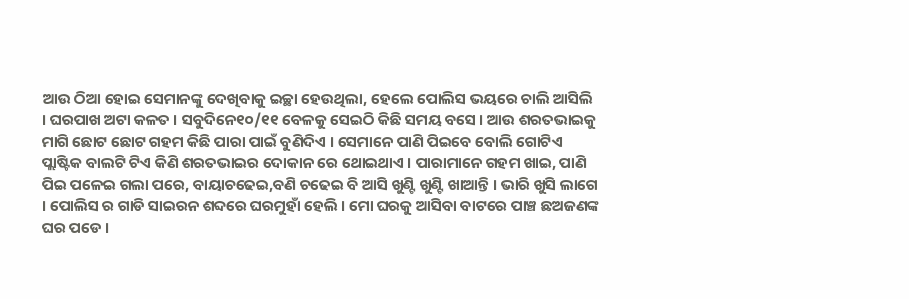ଆଉ ଠିଆ ହୋଇ ସେମାନଙ୍କୁ ଦେଖିବାକୁ ଇଚ୍ଛା ହେଉଥିଲା, ହେଲେ ପୋଲିସ ଭୟରେ ଚାଲି ଆସିଲି । ଘରପାଖ ଅଟା କଳତ । ସବୁଦିନେ୧୦/୧୧ ବେଳକୁ ସେଇଠି କିଛି ସମୟ ବସେ । ଆଉ ଶରତଭାଇକୁ ମାଗି ଛୋଟ ଛୋଟ ଗହମ କିଛି ପାରା ପାଇଁ ବୁଣିଦିଏ । ସେମାନେ ପାଣି ପିଇବେ ବୋଲି ଗୋଟିଏ ପ୍ଲାଷ୍ଟିକ ବାଲଟି ଟିଏ କିଣି ଶରତଭାଇର ଦୋକାନ ରେ ଥୋଇଥାଏ । ପାରାମାନେ ଗହମ ଖାଇ, ପାଣି ପିଇ ପଳେଇ ଗଲା ପରେ, ବାୟାଚଢେଇ,ବଣି ଚଢେଇ ବି ଆସି ଖୁଣ୍ଟି ଖୁଣ୍ଟି ଖାଆନ୍ତି । ଭାରି ଖୁସି ଲାଗେ । ପୋଲିସ ର ଗାଡି ସାଇରନ ଶବ୍ଦରେ ଘରମୁହାଁ ହେଲି । ମୋ ଘରକୁ ଆସିବା ବାଟରେ ପାଞ୍ଚ ଛଅଜଣଙ୍କ ଘର ପଡେ ।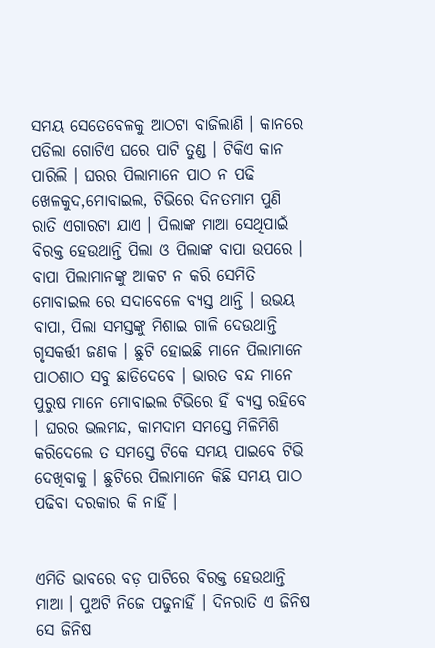ସମୟ ସେତେବେଳକୁ ଆଠଟା ବାଜିଲାଣି । କାନରେ ପଡିଲା ଗୋଟିଏ ଘରେ ପାଟି ତୁଣ୍ଡ । ଟିକିଏ କାନ ପାରିଲି । ଘରର ପିଲାମାନେ ପାଠ ନ ପଢି ଖେଳକୁଦ,ମୋବାଇଲ, ଟିଭିରେ ଦିନତମାମ ପୁଣି ରାତି ଏଗାରଟା ଯାଏ । ପିଲାଙ୍କ ମାଆ ସେଥିପାଇଁ ବିରକ୍ତ ହେଉଥାନ୍ତି ପିଲା ଓ ପିଲାଙ୍କ ବାପା ଉପରେ । ବାପା ପିଲାମାନଙ୍କୁ ଆକଟ ନ କରି ସେମିତି ମୋବାଇଲ ରେ ସଦାବେଳେ ବ୍ୟସ୍ତ ଥାନ୍ତି । ଉଭୟ ବାପା, ପିଲା ସମସ୍ତଙ୍କୁ ମିଶାଇ ଗାଳି ଦେଉଥାନ୍ତି ଗୃସକର୍ତ୍ତୀ ଜଣକ । ଛୁଟି ହୋଇଛି ମାନେ ପିଲାମାନେ ପାଠଶାଠ ସବୁ ଛାଡିଦେବେ । ଭାରତ ବନ୍ଦ ମାନେ ପୁରୁଷ ମାନେ ମୋବାଇଲ ଟିଭିରେ ହିଁ ବ୍ୟସ୍ତ ରହିବେ । ଘରର ଭଲମନ୍ଦ, କାମଦାମ ସମସ୍ତେ ମିଳିମିଶି କରିଦେଲେ ତ ସମସ୍ତେ ଟିକେ ସମୟ ପାଇବେ ଟିଭି ଦେଖିବାକୁ । ଛୁଟିରେ ପିଲାମାନେ କିଛି ସମୟ ପାଠ ପଢିବା ଦରକାର କି ନାହିଁ ।


ଏମିତି ଭାବରେ ବଡ଼ ପାଟିରେ ବିରକ୍ତ ହେଉଥାନ୍ତି ମାଆ । ପୁଅଟି ନିଜେ ପଢୁନାହିଁ । ଦିନରାତି ଏ ଜିନିଷ ସେ ଜିନିଷ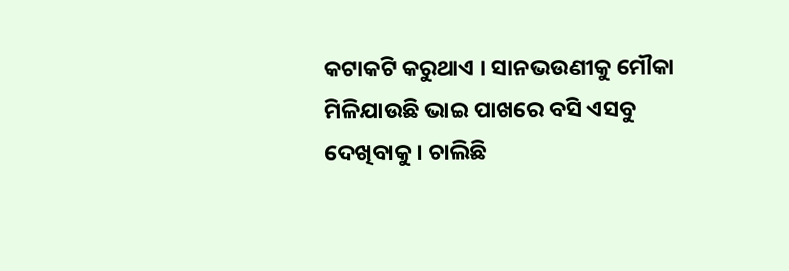କଟାକଟି କରୁଥାଏ । ସାନଭଉଣୀକୁ ମୌକା ମିଳିଯାଉଛି ଭାଇ ପାଖରେ ବସି ଏସବୁ ଦେଖିବାକୁ । ଚାଲିଛି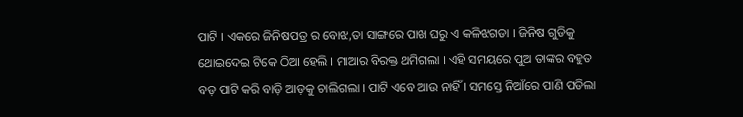ପାଟି । ଏକରେ ଜିନିଷପତ୍ର ର ବୋଝ,ତା ସାଙ୍ଗରେ ପାଖ ଘରୁ ଏ କଳିଝଗଡା । ଜିନିଷ ଗୁଡିକୁ ଥୋଇଦେଇ ଟିକେ ଠିଆ ହେଲି । ମାଆର ବିରକ୍ତ ଥମିଗଲା । ଏହି ସମୟରେ ପୁଅ ତାଙ୍କର ବହୁତ ବଡ଼ ପାଟି କରି ବାଡ଼ି ଆଡ଼କୁ ଚାଲିଗଲା । ପାଟି ଏବେ ଆଉ ନାହିଁ । ସମସ୍ତେ ନିଆଁରେ ପାଣି ପଡିଲା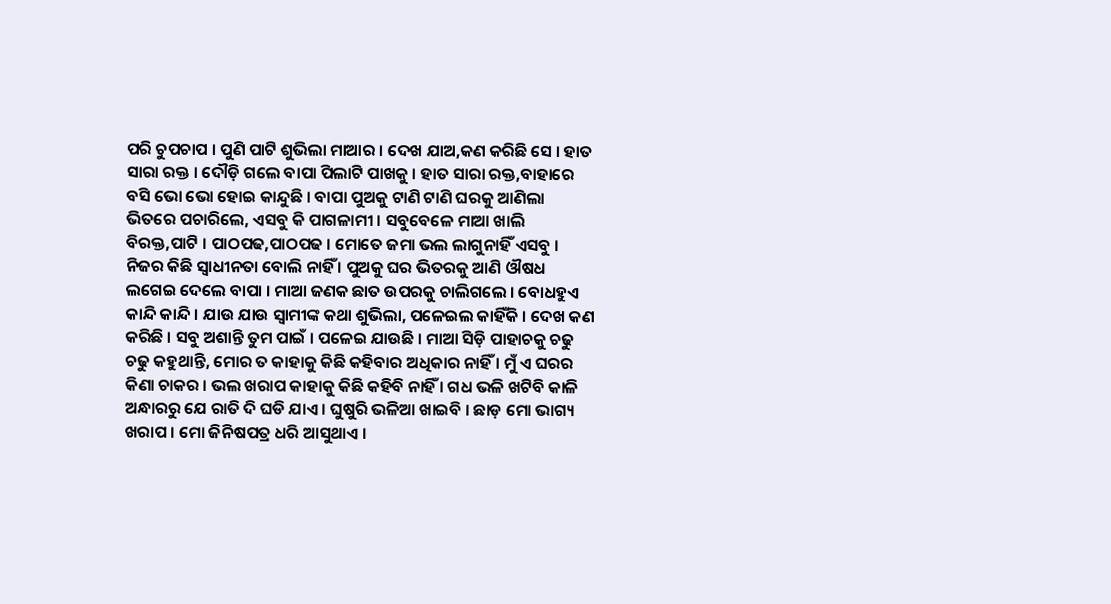ପରି ଚୁପଚାପ । ପୁଣି ପାଟି ଶୁଭିଲା ମାଆର । ଦେଖ ଯାଅ,କଣ କରିଛି ସେ । ହାତ ସାରା ରକ୍ତ । ଦୌଡ଼ି ଗଲେ ବାପା ପିଲାଟି ପାଖକୁ । ହାତ ସାରା ରକ୍ତ,ବାହାରେ ବସି ଭୋ ଭୋ ହୋଇ କାନ୍ଦୁଛି । ବାପା ପୁଅକୁ ଟାଣି ଟାଣି ଘରକୁ ଆଣିଲା ଭିତରେ ପଚାରିଲେ, ଏସବୁ କି ପାଗଳାମୀ । ସବୁବେଳେ ମାଆ ଖାଲି ବିରକ୍ତ,ପାଟି । ପାଠପଢ,ପାଠପଢ । ମୋତେ ଜମା ଭଲ ଲାଗୁନାହିଁ ଏସବୁ । ନିଜର କିଛି ସ୍ବାଧୀନତା ବୋଲି ନାହିଁ । ପୁଅକୁ ଘର ଭିତରକୁ ଆଣି ଔଷଧ ଲଗେଇ ଦେଲେ ବାପା । ମାଆ ଜଣକ ଛାତ ଉପରକୁ ଚାଲିଗଲେ । ବୋଧହୁଏ କାନ୍ଦି କାନ୍ଦି । ଯାଉ ଯାଉ ସ୍ଵାମୀଙ୍କ କଥା ଶୁଭିଲା, ପଳେଇଲ କାହିଁକି । ଦେଖ କଣ କରିଛି । ସବୁ ଅଶାନ୍ତି ତୁମ ପାଇଁ । ପଳେଇ ଯାଉଛି । ମାଆ ସିଡ଼ି ପାହାଚକୁ ଚଢୁ ଚଢୁ କହୁଥାନ୍ତି, ମୋର ତ କାହାକୁ କିଛି କହିବାର ଅଧିକାର ନାହିଁ । ମୁଁ ଏ ଘରର କିଣା ଚାକର । ଭଲ ଖରାପ କାହାକୁ କିଛି କହିବି ନାହିଁ । ଗଧ ଭଳି ଖଟିବି କାଳି ଅନ୍ଧାରରୁ ଯେ ରାତି ଦି ଘଡି ଯାଏ । ଘୁଷୁରି ଭଳିଆ ଖାଇବି । ଛାଡ଼ ମୋ ଭାଗ୍ୟ ଖରାପ । ମୋ ଜିନିଷପତ୍ର ଧରି ଆସୁଥାଏ ।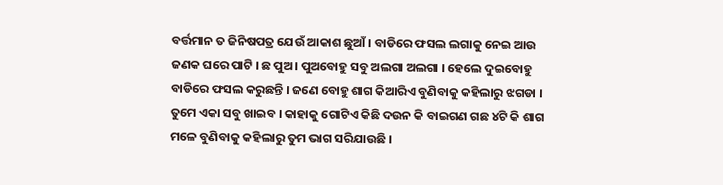ବର୍ତ୍ତମାନ ତ ଜିନିଷପତ୍ର ଯେଉଁ ଆକାଶ ଛୁଆଁ । ବାଡିରେ ଫସଲ ଲଗାକୁ ନେଇ ଆଉ ଜଣକ ଘରେ ପାଟି । ଛ ପୁଅ । ପୁଅବୋହୁ ସବୁ ଅଲଗା ଅଲଗା । ହେଲେ ଦୁଇବୋହୁ ବାଡିରେ ଫସଲ କରୁଛନ୍ତି । ଜଣେ ବୋହୁ ଶାଗ କିଆରିଏ ବୁଣିବାକୁ କହିଲାରୁ ଝଗଡା । ତୁମେ ଏକା ସବୁ ଖାଇବ । କାହାକୁ ଗୋଟିଏ କିଛି ଦଉନ କି ବାଇଗଣ ଗଛ ୪ଟି କି ଶାଗ ମଳେ ବୁଣିବାକୁ କହିଲାରୁ ତୁମ ଭାଗ ସରିଯାଉଛି ।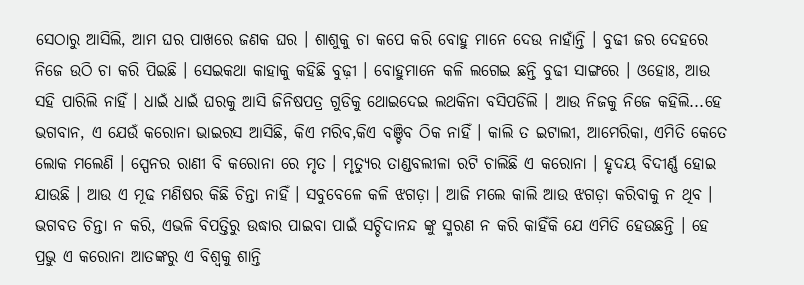ସେଠାରୁ ଆସିଲି, ଆମ ଘର ପାଖରେ ଜଣକ ଘର । ଶାଶୁକୁ ଚା କପେ କରି ବୋହୁ ମାନେ ଦେଉ ନାହାଁନ୍ତି । ବୁଢୀ ଜର ଦେହରେ ନିଜେ ଉଠି ଚା କରି ପିଇଛି । ସେଇକଥା କାହାକୁ କହିଛି ବୁଢ଼ୀ । ବୋହୁମାନେ କଳି ଲଗେଇ ଛନ୍ତି ବୁଢୀ ସାଙ୍ଗରେ । ଓହୋଃ, ଆଉ ସହି ପାରିଲି ନାହିଁ । ଧାଇଁ ଧାଇଁ ଘରକୁ ଆସି ଜିନିଷପତ୍ର ଗୁଡିକୁ ଥୋଇଦେଇ ଲଥକିନା ବସିପଡିଲି । ଆଉ ନିଜକୁ ନିଜେ କହିଲି...ହେ ଭଗବାନ, ଏ ଯେଉଁ କରୋନା ଭାଇରସ ଆସିଛି, କିଏ ମରିବ,କିଏ ବଞ୍ଚିବ ଠିକ ନାହିଁ । କାଲି ତ ଇଟାଲୀ, ଆମେରିକା, ଏମିତି କେତେ ଲୋକ ମଲେଣି । ସ୍ପେନର ରାଣୀ ବି କରୋନା ରେ ମୃତ । ମୃତ୍ୟୁର ତାଣ୍ଡବଲୀଳା ରଟି ଚାଲିଛି ଏ କରୋନା । ହୃଦୟ ବିଦୀର୍ଣ୍ଣ ହୋଇ ଯାଉଛି । ଆଉ ଏ ମୂଢ ମଣିଷର କିଛି ଚିନ୍ତା ନାହିଁ । ସବୁବେଳେ କଳି ଝଗଡ଼ା । ଆଜି ମଲେ କାଲି ଆଉ ଝଗଡ଼ା କରିବାକୁ ନ ଥିବ । ଭଗବତ ଚିନ୍ତା ନ କରି, ଏଭଳି ବିପତ୍ତିରୁ ଉଦ୍ଧାର ପାଇବା ପାଇଁ ସଚ୍ଚିଦାନନ୍ଦ ଙ୍କୁ ସ୍ମରଣ ନ କରି କାହିଁକି ଯେ ଏମିତି ହେଉଛନ୍ତି । ହେ ପ୍ରଭୁ ଏ କରୋନା ଆତଙ୍କରୁ ଏ ବିଶ୍ଵକୁ ଶାନ୍ତି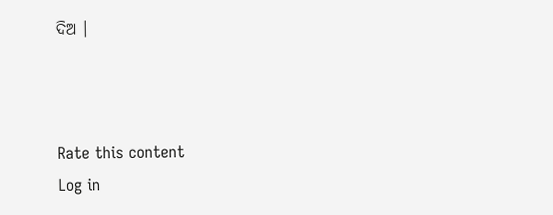ଦିଅ ।



Rate this content
Log in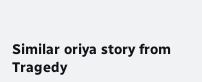Similar oriya story from Tragedy